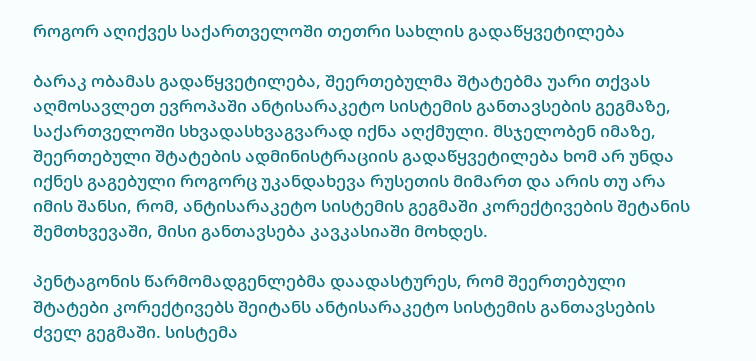როგორ აღიქვეს საქართველოში თეთრი სახლის გადაწყვეტილება

ბარაკ ობამას გადაწყვეტილება, შეერთებულმა შტატებმა უარი თქვას აღმოსავლეთ ევროპაში ანტისარაკეტო სისტემის განთავსების გეგმაზე, საქართველოში სხვადასხვაგვარად იქნა აღქმული. მსჯელობენ იმაზე, შეერთებული შტატების ადმინისტრაციის გადაწყვეტილება ხომ არ უნდა იქნეს გაგებული როგორც უკანდახევა რუსეთის მიმართ და არის თუ არა იმის შანსი, რომ, ანტისარაკეტო სისტემის გეგმაში კორექტივების შეტანის შემთხვევაში, მისი განთავსება კავკასიაში მოხდეს.

პენტაგონის წარმომადგენლებმა დაადასტურეს, რომ შეერთებული შტატები კორექტივებს შეიტანს ანტისარაკეტო სისტემის განთავსების ძველ გეგმაში. სისტემა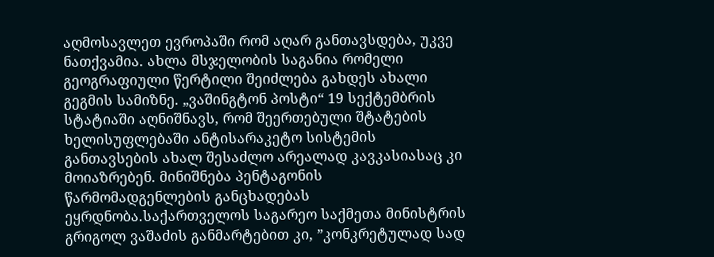აღმოსავლეთ ევროპაში რომ აღარ განთავსდება, უკვე ნათქვამია. ახლა მსჯელობის საგანია რომელი გეოგრაფიული წერტილი შეიძლება გახდეს ახალი გეგმის სამიზნე. „ვაშინგტონ პოსტი“ 19 სექტემბრის სტატიაში აღნიშნავს, რომ შეერთებული შტატების ხელისუფლებაში ანტისარაკეტო სისტემის განთავსების ახალ შესაძლო არეალად კავკასიასაც კი მოიაზრებენ. მინიშნება პენტაგონის წარმომადგენლების განცხადებას ეყრდნობა.საქართველოს საგარეო საქმეთა მინისტრის გრიგოლ ვაშაძის განმარტებით კი, ”კონკრეტულად სად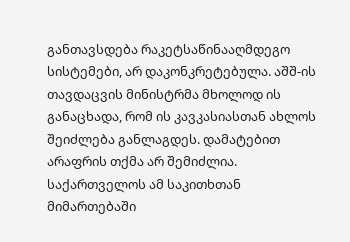განთავსდება რაკეტსაწინააღმდეგო სისტემები, არ დაკონკრეტებულა. აშშ-ის თავდაცვის მინისტრმა მხოლოდ ის განაცხადა, რომ ის კავკასიასთან ახლოს შეიძლება განლაგდეს. დამატებით არაფრის თქმა არ შემიძლია. საქართველოს ამ საკითხთან მიმართებაში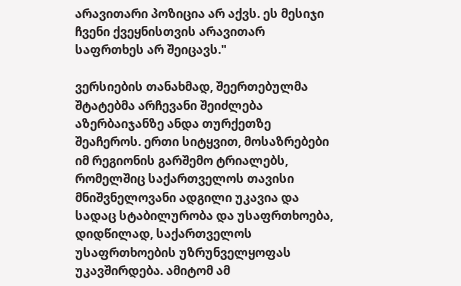არავითარი პოზიცია არ აქვს. ეს მესიჯი ჩვენი ქვეყნისთვის არავითარ საფრთხეს არ შეიცავს."

ვერსიების თანახმად, შეერთებულმა შტატებმა არჩევანი შეიძლება აზერბაიჯანზე ანდა თურქეთზე შეაჩეროს. ერთი სიტყვით, მოსაზრებები იმ რეგიონის გარშემო ტრიალებს, რომელშიც საქართველოს თავისი მნიშვნელოვანი ადგილი უკავია და სადაც სტაბილურობა და უსაფრთხოება, დიდწილად, საქართველოს უსაფრთხოების უზრუნველყოფას უკავშირდება. ამიტომ ამ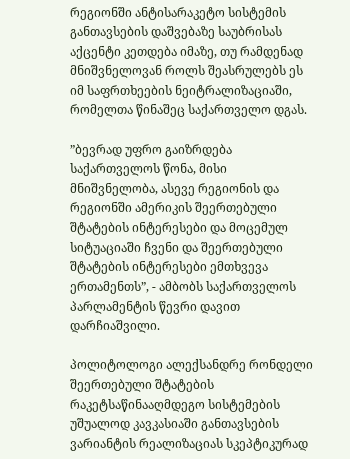რეგიონში ანტისარაკეტო სისტემის განთავსების დაშვებაზე საუბრისას აქცენტი კეთდება იმაზე, თუ რამდენად მნიშვნელოვან როლს შეასრულებს ეს იმ საფრთხეების ნეიტრალიზაციაში, რომელთა წინაშეც საქართველო დგას.

”ბევრად უფრო გაიზრდება საქართველოს წონა, მისი მნიშვნელობა, ასევე რეგიონის და რეგიონში ამერიკის შეერთებული შტატების ინტერესები და მოცემულ სიტუაციაში ჩვენი და შეერთებული შტატების ინტერესები ემთხვევა ერთამენთს”, - ამბობს საქართველოს პარლამენტის წევრი დავით დარჩიაშვილი.

პოლიტოლოგი ალექსანდრე რონდელი შეერთებული შტატების რაკეტსაწინააღმდეგო სისტემების უშუალოდ კავკასიაში განთავსების ვარიანტის რეალიზაციას სკეპტიკურად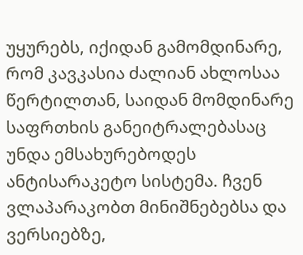უყურებს, იქიდან გამომდინარე, რომ კავკასია ძალიან ახლოსაა წერტილთან, საიდან მომდინარე საფრთხის განეიტრალებასაც უნდა ემსახურებოდეს ანტისარაკეტო სისტემა. ჩვენ ვლაპარაკობთ მინიშნებებსა და ვერსიებზე,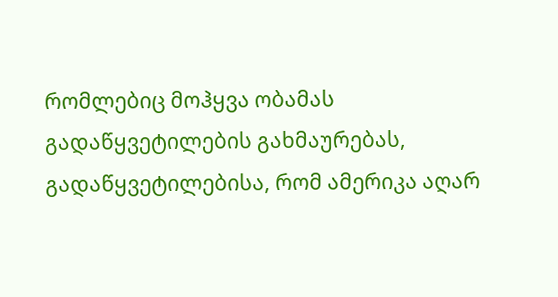რომლებიც მოჰყვა ობამას გადაწყვეტილების გახმაურებას, გადაწყვეტილებისა, რომ ამერიკა აღარ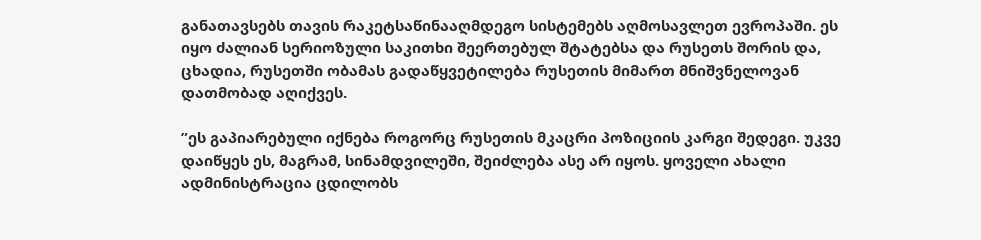განათავსებს თავის რაკეტსაწინააღმდეგო სისტემებს აღმოსავლეთ ევროპაში. ეს იყო ძალიან სერიოზული საკითხი შეერთებულ შტატებსა და რუსეთს შორის და, ცხადია, რუსეთში ობამას გადაწყვეტილება რუსეთის მიმართ მნიშვნელოვან დათმობად აღიქვეს.

”ეს გაპიარებული იქნება როგორც რუსეთის მკაცრი პოზიციის კარგი შედეგი. უკვე დაიწყეს ეს, მაგრამ, სინამდვილეში, შეიძლება ასე არ იყოს. ყოველი ახალი ადმინისტრაცია ცდილობს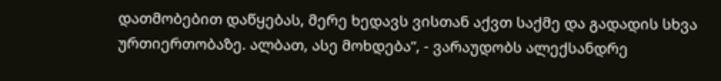დათმობებით დაწყებას, მერე ხედავს ვისთან აქვთ საქმე და გადადის სხვა ურთიერთობაზე. ალბათ, ასე მოხდება”, - ვარაუდობს ალექსანდრე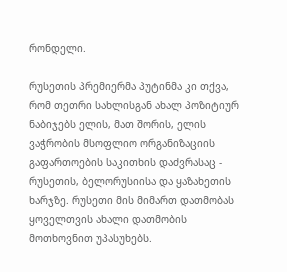რონდელი.

რუსეთის პრემიერმა პუტინმა კი თქვა, რომ თეთრი სახლისგან ახალ პოზიტიურ ნაბიჯებს ელის, მათ შორის, ელის ვაჭრობის მსოფლიო ორგანიზაციის გაფართოების საკითხის დაძვრასაც - რუსეთის, ბელორუსიისა და ყაზახეთის ხარჯზე. რუსეთი მის მიმართ დათმობას ყოველთვის ახალი დათმობის მოთხოვნით უპასუხებს.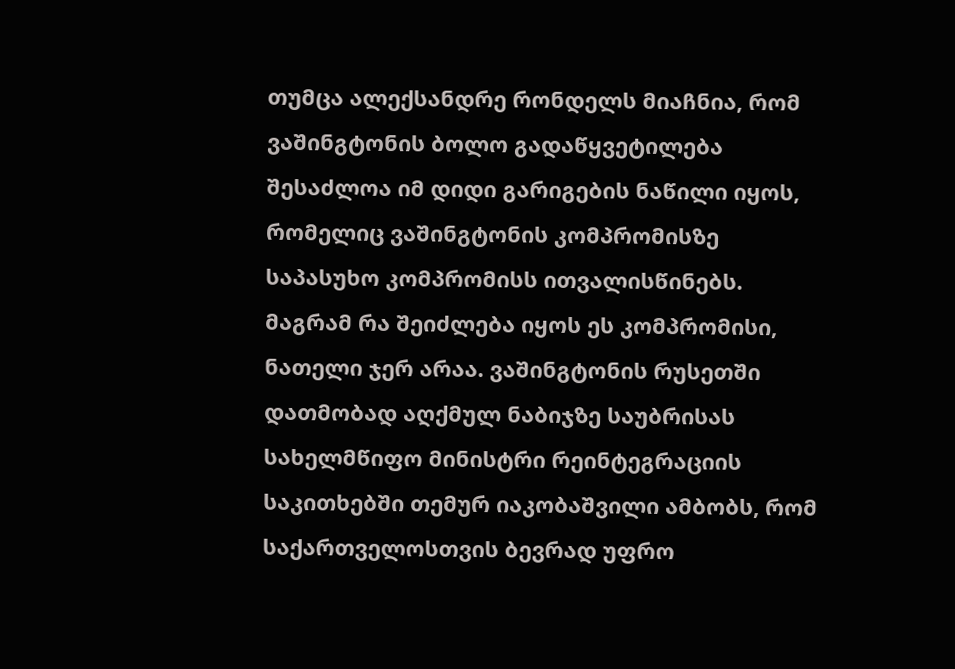თუმცა ალექსანდრე რონდელს მიაჩნია, რომ ვაშინგტონის ბოლო გადაწყვეტილება შესაძლოა იმ დიდი გარიგების ნაწილი იყოს, რომელიც ვაშინგტონის კომპრომისზე საპასუხო კომპრომისს ითვალისწინებს. მაგრამ რა შეიძლება იყოს ეს კომპრომისი, ნათელი ჯერ არაა. ვაშინგტონის რუსეთში დათმობად აღქმულ ნაბიჯზე საუბრისას სახელმწიფო მინისტრი რეინტეგრაციის საკითხებში თემურ იაკობაშვილი ამბობს, რომ საქართველოსთვის ბევრად უფრო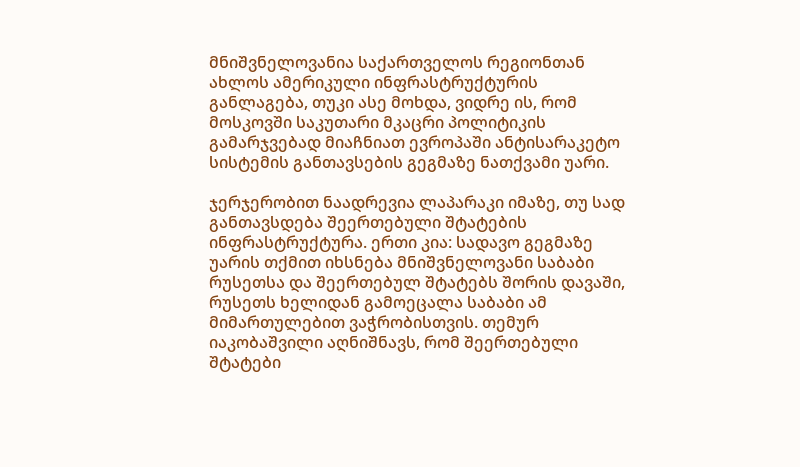მნიშვნელოვანია საქართველოს რეგიონთან ახლოს ამერიკული ინფრასტრუქტურის განლაგება, თუკი ასე მოხდა, ვიდრე ის, რომ მოსკოვში საკუთარი მკაცრი პოლიტიკის გამარჯვებად მიაჩნიათ ევროპაში ანტისარაკეტო სისტემის განთავსების გეგმაზე ნათქვამი უარი.

ჯერჯერობით ნაადრევია ლაპარაკი იმაზე, თუ სად განთავსდება შეერთებული შტატების ინფრასტრუქტურა. ერთი კია: სადავო გეგმაზე უარის თქმით იხსნება მნიშვნელოვანი საბაბი რუსეთსა და შეერთებულ შტატებს შორის დავაში, რუსეთს ხელიდან გამოეცალა საბაბი ამ მიმართულებით ვაჭრობისთვის. თემურ იაკობაშვილი აღნიშნავს, რომ შეერთებული შტატები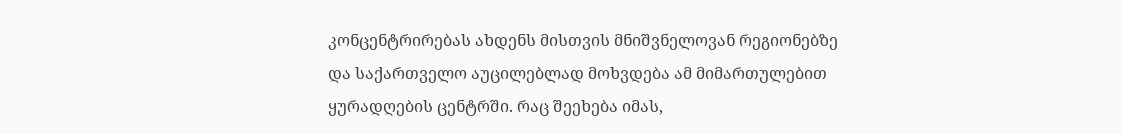კონცენტრირებას ახდენს მისთვის მნიშვნელოვან რეგიონებზე და საქართველო აუცილებლად მოხვდება ამ მიმართულებით ყურადღების ცენტრში. რაც შეეხება იმას,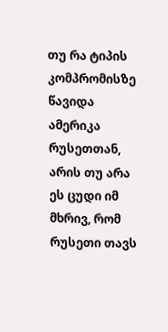თუ რა ტიპის კომპრომისზე წავიდა ამერიკა რუსეთთან, არის თუ არა ეს ცუდი იმ მხრივ, რომ რუსეთი თავს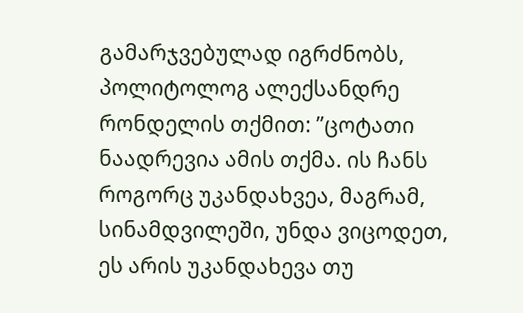გამარჯვებულად იგრძნობს, პოლიტოლოგ ალექსანდრე რონდელის თქმით: ”ცოტათი ნაადრევია ამის თქმა. ის ჩანს როგორც უკანდახვეა, მაგრამ, სინამდვილეში, უნდა ვიცოდეთ, ეს არის უკანდახევა თუ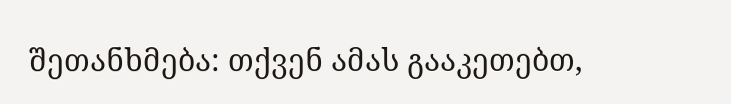შეთანხმება: თქვენ ამას გააკეთებთ,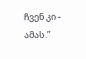ჩვენ კი - ამას.”